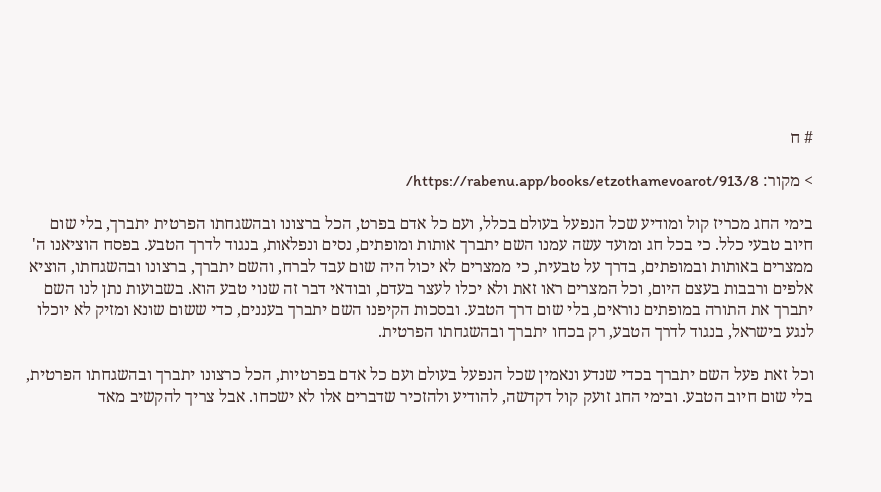# ח

> מקור: https://rabenu.app/books/etzothamevoarot/913/8/

בימי החג מכריז קול ומודיע שכל הנפעל בעולם בכלל, ועם כל אדם בפרט, הכל ברצונו ובהשגחתו הפרטית יתברך, בלי שום חיוב טבעי כלל. כי בכל חג ומועד עשה עמנו השם יתברך אותות ומופתים, נסים ונפלאות, בנגוד לדרך הטבע. בפסח הוציאנו ה' ממצרים באותות ובמופתים, בדרך על טבעית, כי ממצרים לא יכול היה שום עבד לברח, והשם יתברך, ברצונו ובהשגחתו, הוציא אלפים ורבבות בעצם היום, וכל המצרים ראו זאת ולא יכלו לעצר בעדם, ובודאי דבר זה שנוי טבע הוא. בשבועות נתן לנו השם יתברך את התורה במופתים נוראים, בלי שום דרך הטבע. ובסכות הקיפנו השם יתברך בעננים, כדי ששום שונא ומזיק לא יוכלו לנגע בישראל, בנגוד לדרך הטבע, רק בכחו יתברך ובהשגחתו הפרטית.

וכל זאת פעל השם יתברך בכדי שנדע ונאמין שכל הנפעל בעולם ועם כל אדם בפרטיות, הכל כרצונו יתברך ובהשגחתו הפרטית, בלי שום חיוב הטבע. ובימי החג זועק קול דקדשה, להודיע ולהזכיר שדברים אלו לא ישכחו. אבל צריך להקשיב מאד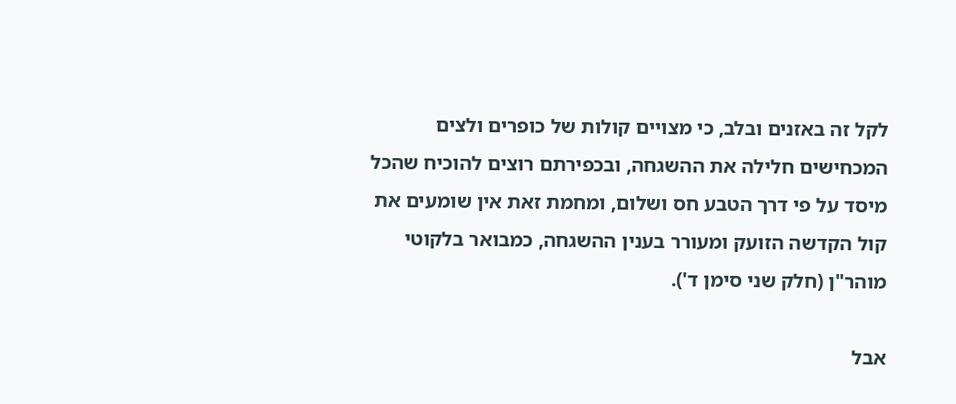לקל זה באזנים ובלב, כי מצויים קולות של כופרים ולצים המכחישים חלילה את ההשגחה, ובכפירתם רוצים להוכיח שהכל מיסד על פי דרך הטבע חס ושלום, ומחמת זאת אין שומעים את קול הקדשה הזועק ומעורר בענין ההשגחה, כמבואר בלקוטי מוהר"ן (חלק שני סימן ד').

אבל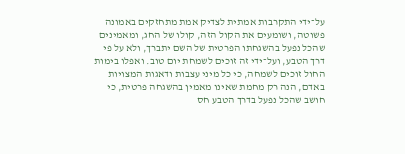על־ידי התקרבות אמתית לצדיק אמת מתחזקים באמונה פשוטה, ושומעים את הקול הזה, קולו של החג, ומאמינים שהכל נפעל בהשגחתו הפרטית של השם יתברך, ולא על פי דרך הטבע, ועל־ידי זה זוכים לשמחת יום טוב. ואפלו בימות החול זוכים לשמחה, כי כל מיני עצבות ודאגות המצויות באדם, הנה רק מחמת שאינו מאמין בהשגחה פרטית, כי חושב שהכל נפעל בדרך הטבע חס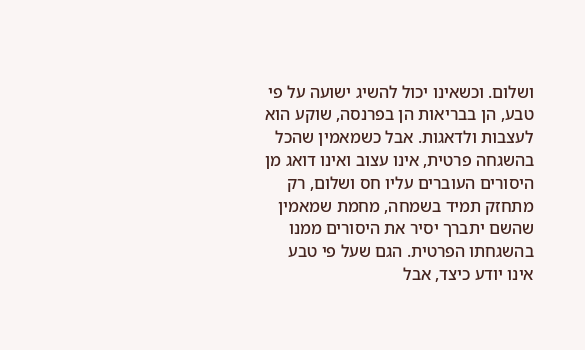ושלום. וכשאינו יכול להשיג ישועה על פי טבע, הן בבריאות הן בפרנסה, שוקע הוא לעצבות ולדאגות. אבל כשמאמין שהכל בהשגחה פרטית, אינו עצוב ואינו דואג מן היסורים העוברים עליו חס ושלום, רק מתחזק תמיד בשמחה, מחמת שמאמין שהשם יתברך יסיר את היסורים ממנו בהשגחתו הפרטית. הגם שעל פי טבע אינו יודע כיצד, אבל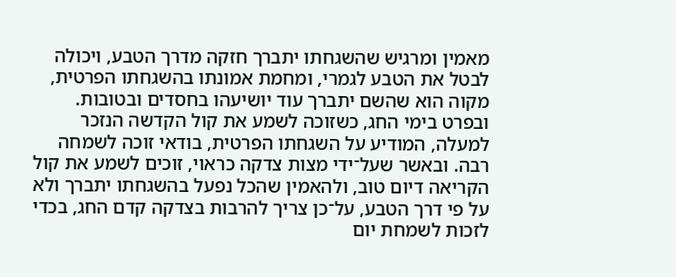מאמין ומרגיש שהשגחתו יתברך חזקה מדרך הטבע, ויכולה לבטל את הטבע לגמרי, ומחמת אמונתו בהשגחתו הפרטית, מקוה הוא שהשם יתברך עוד יושיעהו בחסדים ובטובות. ובפרט בימי החג, כשזוכה לשמע את קול הקדשה הנזכר למעלה, המודיע על השגחתו הפרטית, בודאי זוכה לשמחה רבה. ובאשר שעל־ידי מצות צדקה כראוי, זוכים לשמע את קול הקריאה דיום טוב, ולהאמין שהכל נפעל בהשגחתו יתברך ולא על פי דרך הטבע, על־כן צריך להרבות בצדקה קדם החג, בכדי לזכות לשמחת יום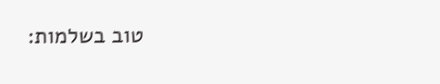טוב בשלמות: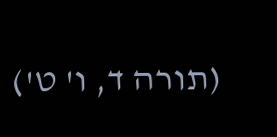(תורה ד, ו' ט')